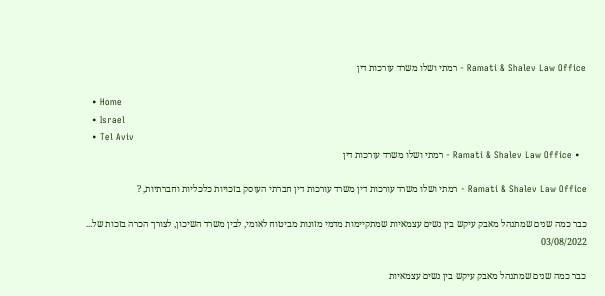Ramati & Shalev Law Office - רמתי ושלו משרד עורכות דין

  • Home
  • Israel
  • Tel Aviv
  • Ramati & Shalev Law Office - רמתי ושלו משרד עורכות דין

Ramati & Shalev Law Office - רמתי ושלו משרד עורכות דין משרד עורכות דין חברתי העוסק בזכויות כלכליות וחברתיות, ?

כבר כמה שנים שמתנהל מאבק עיקש בין נשים עצמאיות שמתקיימות מדמי מזונות מביטוח לאומי, לבין משרד השיכון, לצורך הכרה בזכות של...
03/08/2022

כבר כמה שנים שמתנהל מאבק עיקש בין נשים עצמאיות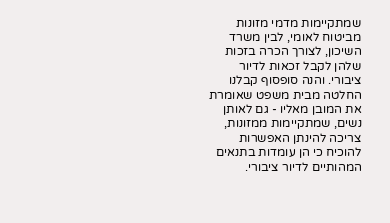שמתקיימות מדמי מזונות מביטוח לאומי, לבין משרד השיכון, לצורך הכרה בזכות שלהן לקבל זכאות לדיור ציבורי. והנה סופסוף קבלנו החלטה מבית משפט שאומרת את המובן מאליו - גם לאותן נשים, שמתקיימות ממזונות, צריכה להינתן האפשרות להוכיח כי הן עומדות בתנאים המהותיים לדיור ציבורי.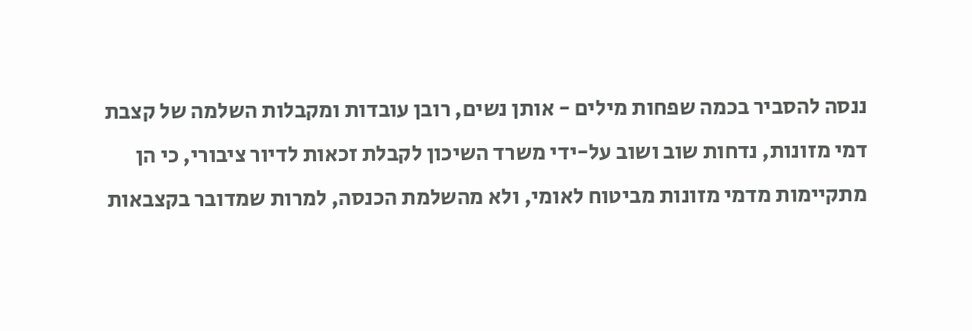ננסה להסביר בכמה שפחות מילים - אותן נשים, רובן עובדות ומקבלות השלמה של קצבת דמי מזונות, נדחות שוב ושוב על-ידי משרד השיכון לקבלת זכאות לדיור ציבורי, כי הן מתקיימות מדמי מזונות מביטוח לאומי, ולא מהשלמת הכנסה, למרות שמדובר בקצבאות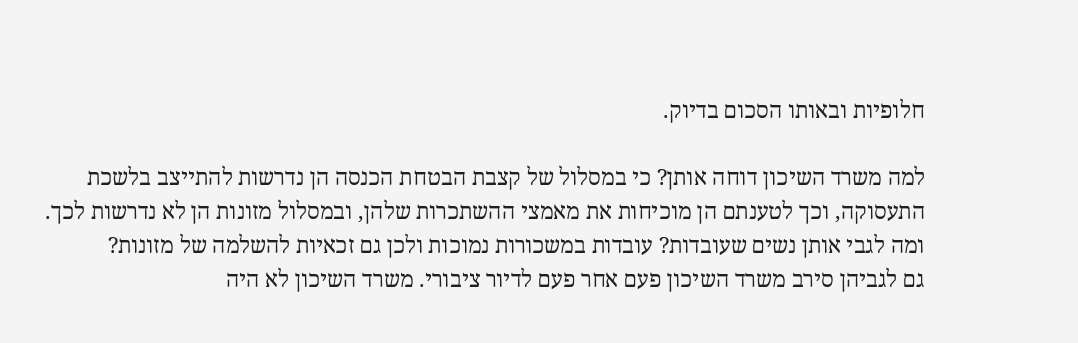חלופיות ובאותו הסכום בדיוק.

למה משרד השיכון דוחה אותן? כי במסלול של קצבת הבטחת הכנסה הן נדרשות להתייצב בלשכת התעסוקה, וכך לטענתם הן מוכיחות את מאמצי ההשתכרות שלהן, ובמסלול מזונות הן לא נדרשות לכך.
ומה לגבי אותן נשים שעובדות? עובדות במשכורות נמוכות ולכן גם זכאיות להשלמה של מזונות?
גם לגביהן סירב משרד השיכון פעם אחר פעם לדיור ציבורי. משרד השיכון לא היה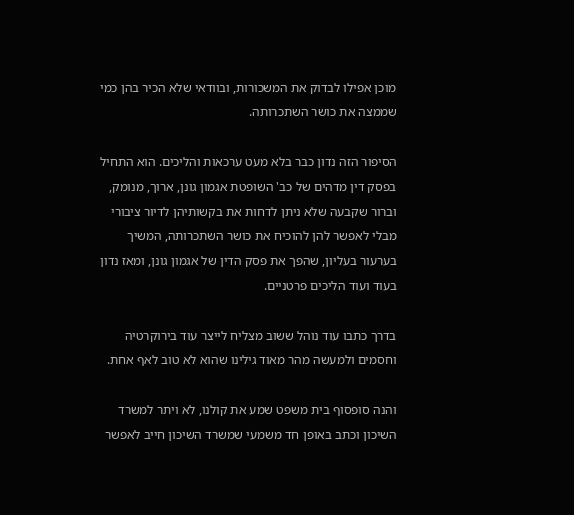מוכן אפילו לבדוק את המשכורות, ובוודאי שלא הכיר בהן כמי שממצה את כושר השתכרותה.

הסיפור הזה נדון כבר בלא מעט ערכאות והליכים. הוא התחיל בפסק דין מדהים של כב' השופטת אגמון גונן, ארוך, מנומק, וברור שקבעה שלא ניתן לדחות את בקשותיהן לדיור ציבורי מבלי לאפשר להן להוכיח את כושר השתכרותה, המשיך בערעור בעליון, שהפך את פסק הדין של אגמון גונן, ומאז נדון בעוד ועוד הליכים פרטניים.

בדרך כתבו עוד נוהל ששוב מצליח לייצר עוד בירוקרטיה וחסמים ולמעשה מהר מאוד גילינו שהוא לא טוב לאף אחת.

והנה סופסוף בית משפט שמע את קולנו, לא ויתר למשרד השיכון וכתב באופן חד משמעי שמשרד השיכון חייב לאפשר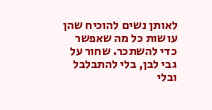לאותן נשים להוכיח שהן עושות כל מה שאפשר כדי להשתכר. שחור על גבי לבן, בלי להתבלבל ובלי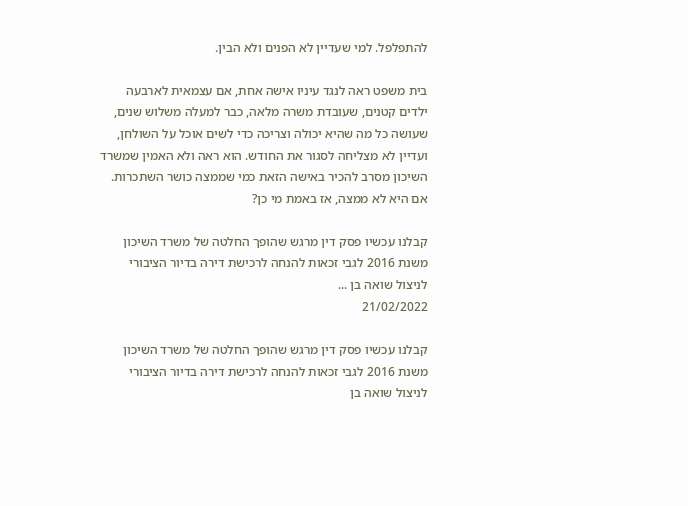להתפלפל. למי שעדיין לא הפנים ולא הבין.

בית משפט ראה לנגד עיניו אישה אחת, אם עצמאית לארבעה ילדים קטנים, שעובדת משרה מלאה, כבר למעלה משלוש שנים, שעושה כל מה שהיא יכולה וצריכה כדי לשים אוכל על השולחן, ועדיין לא מצליחה לסגור את החודש. הוא ראה ולא האמין שמשרד השיכון מסרב להכיר באישה הזאת כמי שממצה כושר השתכרות. אם היא לא ממצה, אז באמת מי כן?

קבלנו עכשיו פסק דין מרגש שהופך החלטה של משרד השיכון משנת 2016 לגבי זכאות להנחה לרכישת דירה בדיור הציבורי לניצול שואה בן ...
21/02/2022

קבלנו עכשיו פסק דין מרגש שהופך החלטה של משרד השיכון משנת 2016 לגבי זכאות להנחה לרכישת דירה בדיור הציבורי לניצול שואה בן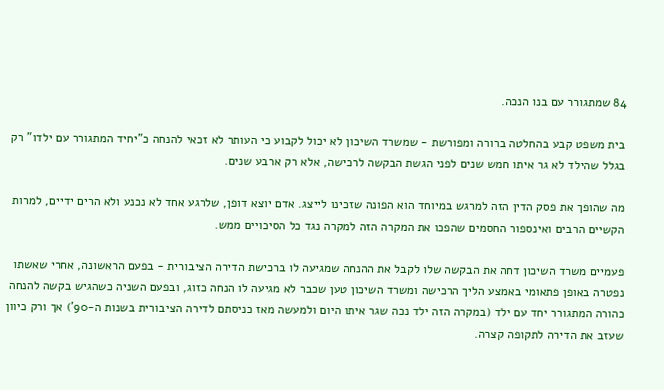84 שמתגורר עם בנו הנכה.

בית משפט קבע בהחלטה ברורה ומפורשת - שמשרד השיכון לא יכול לקבוע כי העותר לא זכאי להנחה כ"יחיד המתגורר עם ילדו" רק בגלל שהילד לא גר איתו חמש שנים לפני הגשת הבקשה לרכישה, אלא רק ארבע שנים.

מה שהופך את פסק הדין הזה למרגש במיוחד הוא הפונה שזכינו לייצג. אדם יוצא דופן, שלרגע אחד לא נכנע ולא הרים ידיים, למרות הקשיים הרבים ואינספור החסמים שהפכו את המקרה הזה למקרה נגד כל הסיכויים ממש.

פעמיים משרד השיכון דחה את הבקשה שלו לקבל את ההנחה שמגיעה לו ברכישת הדירה הציבורית - בפעם הראשונה, אחרי שאשתו נפטרה באופן פתאומי באמצע הליך הרכישה ומשרד השיכון טען שכבר לא מגיעה לו הנחה כזוג, ובפעם השניה כשהגיש בקשה להנחה כהורה המתגורר יחד עם ילד (במקרה הזה ילד נכה שגר איתו היום ולמעשה מאז כניסתם לדירה הציבורית בשנות ה-90') אך ורק כיוון שעזב את הדירה לתקופה קצרה.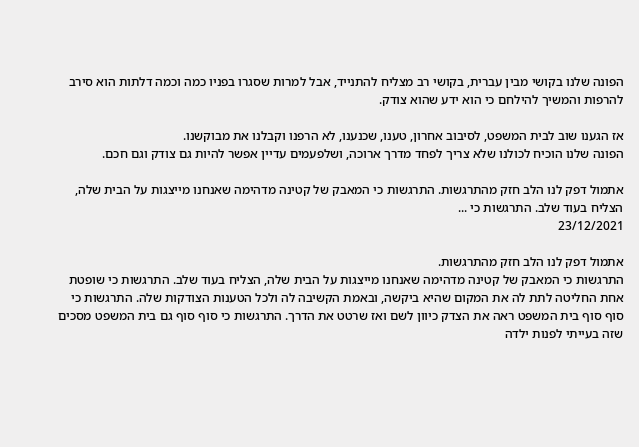הפונה שלנו בקושי מבין עברית, בקושי רב מצליח להתנייד, אבל למרות שסגרו בפניו כמה וכמה דלתות הוא סירב להרפות והמשיך להילחם כי הוא ידע שהוא צודק.

אז הגענו שוב לבית המשפט, לסיבוב אחרון, טענו, שכנענו, לא הרפנו וקבלנו את מבוקשנו.
הפונה שלנו הוכיח לכולנו שלא צריך לפחד מדרך ארוכה, ושלפעמים עדיין אפשר להיות גם צודק וגם חכם.

אתמול דפק לנו הלב חזק מהתרגשות. התרגשות כי המאבק של קטינה מדהימה שאנחנו מייצגות על הבית שלה, הצליח בעוד שלב. התרגשות כי ...
23/12/2021

אתמול דפק לנו הלב חזק מהתרגשות.
התרגשות כי המאבק של קטינה מדהימה שאנחנו מייצגות על הבית שלה, הצליח בעוד שלב. התרגשות כי שופטת אחת החליטה לתת לה את המקום שהיא ביקשה, ובאמת הקשיבה לה ולכל הטענות הצודקות שלה. התרגשות כי סוף סוף בית המשפט ראה את הצדק כיוון לשם ואז שרטט את הדרך. התרגשות כי סוף סוף גם בית המשפט מסכים שזה בעייתי לפנות ילדה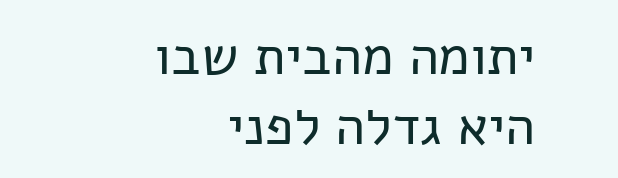יתומה מהבית שבו היא גדלה לפני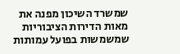שמשרד השיכון מפנה את מאות הדירות הציבוריות שמשמשות בפועל עמותות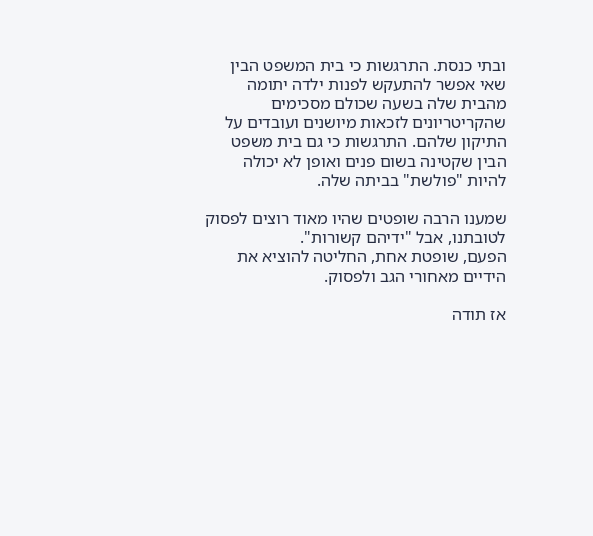ובתי כנסת. התרגשות כי בית המשפט הבין שאי אפשר להתעקש לפנות ילדה יתומה מהבית שלה בשעה שכולם מסכימים שהקריטריונים לזכאות מיושנים ועובדים על התיקון שלהם. התרגשות כי גם בית משפט הבין שקטינה בשום פנים ואופן לא יכולה להיות "פולשת" בביתה שלה.

שמענו הרבה שופטים שהיו מאוד רוצים לפסוק לטובתנו, אבל "ידיהם קשורות".
הפעם, שופטת אחת, החליטה להוציא את הידיים מאחורי הגב ולפסוק.

אז תודה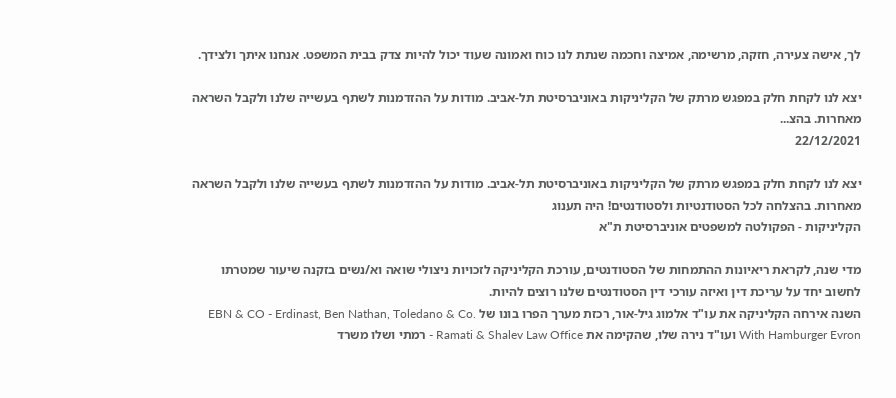לך, אישה צעירה, חזקה, מרשימה, אמיצה וחכמה שנתת לנו כוח ואמונה שעוד יכול להיות צדק בבית המשפט. אנחנו איתך ולצידך.

יצא לנו לקחת חלק במפגש מרתק של הקליניקות באוניברסיטת תל-אביב. מודות על ההזדמנות לשתף בעשייה שלנו ולקבל השראה מאחרות. בהצ...
22/12/2021

יצא לנו לקחת חלק במפגש מרתק של הקליניקות באוניברסיטת תל-אביב. מודות על ההזדמנות לשתף בעשייה שלנו ולקבל השראה מאחרות. בהצלחה לכל הסטודנטיות ולסטודנטים! היה תענוג
הקליניקות - הפקולטה למשפטים אוניברסיטת ת"א

מדי שנה, לקראת ריאיונות ההתמחות של הסטודנטים, עורכת הקליניקה לזכויות ניצולי שואה וא/נשים בזקנה שיעור שמטרתו לחשוב יחד על עריכת דין ואיזה עורכי דין הסטודנטים שלנו רוצים להיות.
השנה אירחה הקליניקה את עו"ד אלמוג גיל-אור, רכזת מערך הפרו בונו של EBN & CO - Erdinast, Ben Nathan, Toledano & Co. With Hamburger Evron ועו"ד נירה שלו, שהקימה את Ramati & Shalev Law Office - רמתי ושלו משרד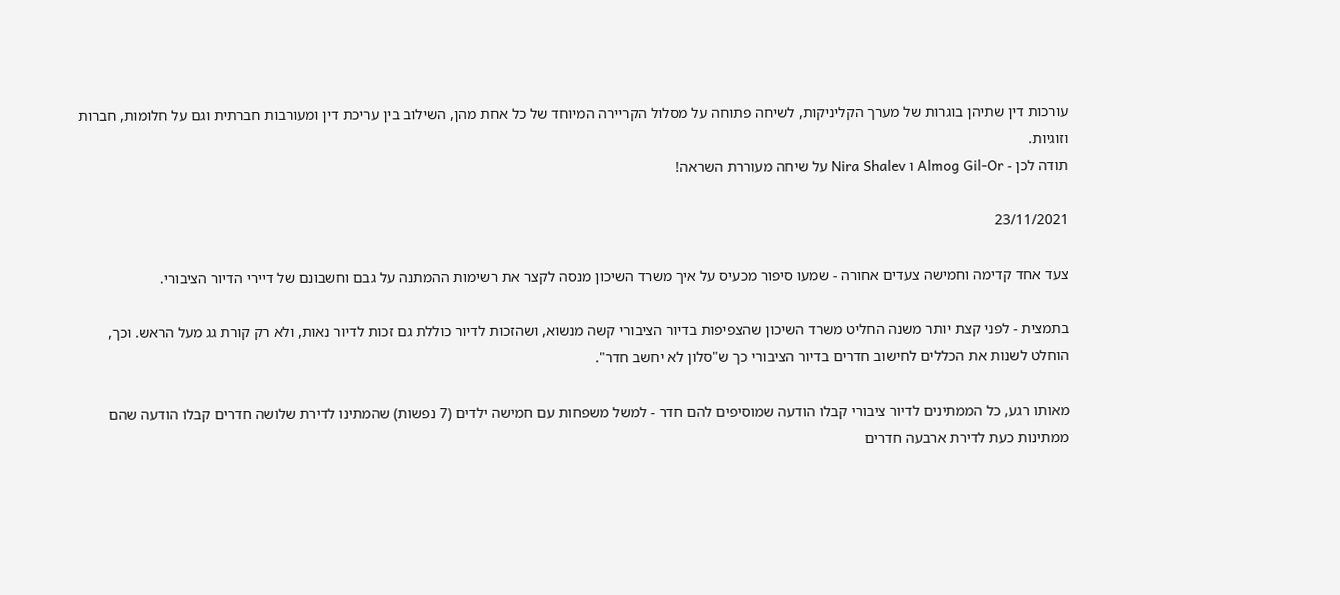עורכות דין שתיהן בוגרות של מערך הקליניקות, לשיחה פתוחה על מסלול הקריירה המיוחד של כל אחת מהן, השילוב בין עריכת דין ומעורבות חברתית וגם על חלומות, חברות וזוגיות.
תודה לכן - Almog Gil-Or ו Nira Shalev על שיחה מעוררת השראה!

23/11/2021

צעד אחד קדימה וחמישה צעדים אחורה - שמעו סיפור מכעיס על איך משרד השיכון מנסה לקצר את רשימות ההמתנה על גבם וחשבונם של דיירי הדיור הציבורי.

בתמצית - לפני קצת יותר משנה החליט משרד השיכון שהצפיפות בדיור הציבורי קשה מנשוא, ושהזכות לדיור כוללת גם זכות לדיור נאות, ולא רק קורת גג מעל הראש. וכך, הוחלט לשנות את הכללים לחישוב חדרים בדיור הציבורי כך ש"סלון לא יחשב חדר".

מאותו רגע, כל הממתינים לדיור ציבורי קבלו הודעה שמוסיפים להם חדר - למשל משפחות עם חמישה ילדים (7 נפשות) שהמתינו לדירת שלושה חדרים קבלו הודעה שהם ממתינות כעת לדירת ארבעה חדרים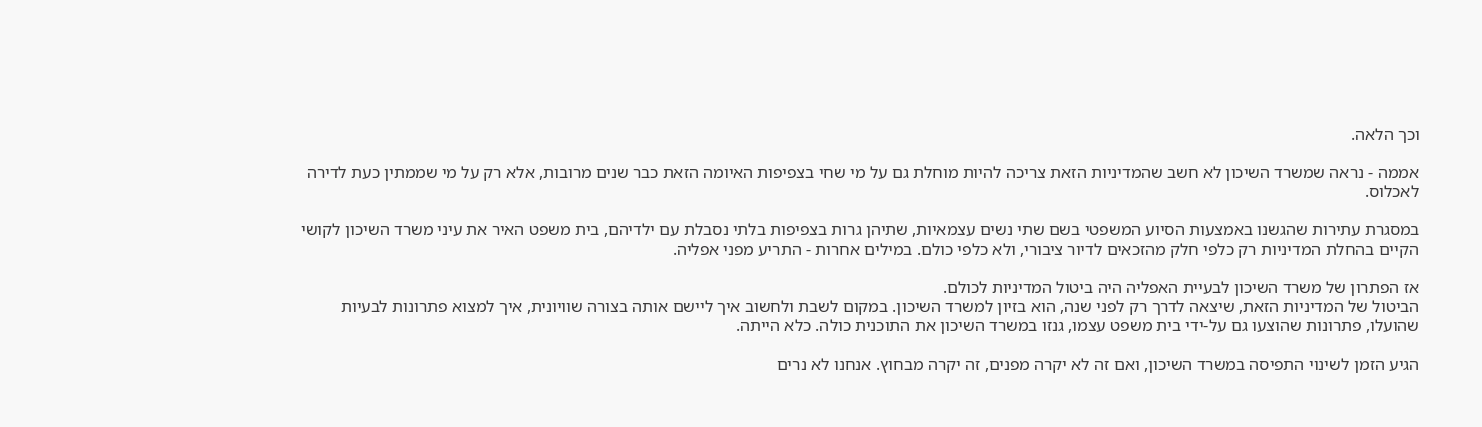וכך הלאה.

אממה - נראה שמשרד השיכון לא חשב שהמדיניות הזאת צריכה להיות מוחלת גם על מי שחי בצפיפות האיומה הזאת כבר שנים מרובות, אלא רק על מי שממתין כעת לדירה לאכלוס.

במסגרת עתירות שהגשנו באמצעות הסיוע המשפטי בשם שתי נשים עצמאיות, שתיהן גרות בצפיפות בלתי נסבלת עם ילדיהם, בית משפט האיר את עיני משרד השיכון לקושי הקיים בהחלת המדיניות רק כלפי חלק מהזכאים לדיור ציבורי, ולא כלפי כולם. במילים אחרות - התריע מפני אפליה.

אז הפתרון של משרד השיכון לבעיית האפליה היה ביטול המדיניות לכולם.
הביטול של המדיניות הזאת, שיצאה לדרך רק לפני שנה, הוא בזיון למשרד השיכון. במקום לשבת ולחשוב איך ליישם אותה בצורה שוויונית, איך למצוא פתרונות לבעיות שהועלו, פתרונות שהוצעו גם על-ידי בית משפט עצמו, גנזו במשרד השיכון את התוכנית כולה. כלא הייתה.

הגיע הזמן לשינוי התפיסה במשרד השיכון, ואם זה לא יקרה מפנים, זה יקרה מבחוץ. אנחנו לא נרים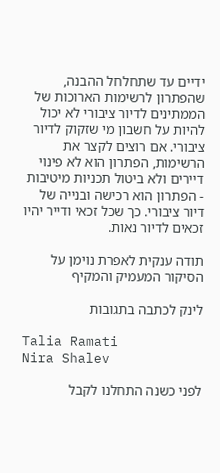ידיים עד שתחלחל ההבנה, שהפתרון לרשימות הארוכות של הממתינים לדיור ציבורי לא יכול להיות על חשבון מי שזקוק לדיור ציבורי. אם רוצים לקצר את הרשימות, הפתרון הוא לא פינוי דיירים ולא ביטול תכניות מיטיבות - הפתרון הוא רכישה ובנייה של דיור ציבורי. כך שכל זכאי ודייר יהיו זכאים לדיור נאות.

תודה ענקית לאפרת נוימן על הסיקור המעמיק והמקיף

לינק לכתבה בתגובות

Talia Ramati
Nira Shalev

לפני כשנה התחלנו לקבל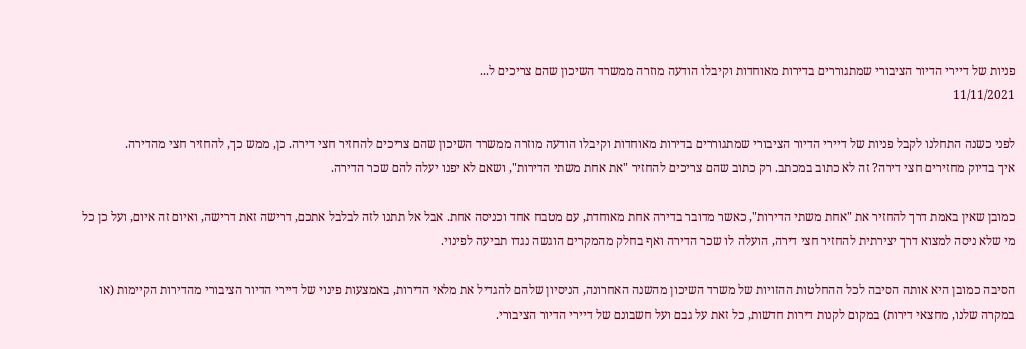פניות של דיירי הדיור הציבורי שמתגוררים בדירות מאוחדות וקיבלו הודעה מוזרה ממשרד השיכון שהם צריכים ל...
11/11/2021

לפני כשנה התחלנו לקבל פניות של דיירי הדיור הציבורי שמתגוררים בדירות מאוחדות וקיבלו הודעה מוזרה ממשרד השיכון שהם צריכים להחזיר חצי דירה. כן, ממש כך, להחזיר חצי מהדירה.
איך בדיוק מחזירים חצי דירה? זה לא כתוב במכתב. רק כתוב שהם צריכים להחזיר "את אחת משתי הדירות", ושאם לא יפנו יעלה להם שכר הדירה.

כמובן שאין באמת דרך להחזיר את "אחת משתי הדירות", כאשר מדובר בדירה אחת מאוחדת, עם מטבח אחד וכניסה אחת. אבל אל תתנו לזה לבלבל אתכם, דרישה זאת דרישה, ואיום זה איום, ועל כן כל מי שלא ניסה למצוא דרך יצירתית להחזיר חצי דירה, הועלה לו שכר הדירה ואף בחלק מהמקרים הוגשה נגדו תביעה לפינוי.

הסיבה כמובן היא אותה הסיבה לכל ההחלטות ההזויות של משרד השיכון מהשנה האחרונה, הניסיון שלהם להגדיל את מלאי הדירות, באמצעות פינוי של דיירי הדיור הציבורי מהדירות הקיימות (או במקרה שלנו, מחצאי דירות) במקום לקנות דירות חדשות, כל זאת על גבם ועל חשבונם של דיירי הדיור הציבורי.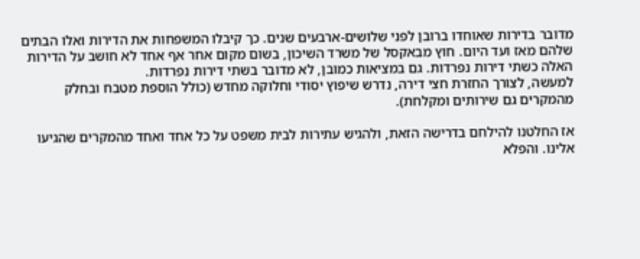מדובר בדירות שאוחדו ברובן לפני שלושים-ארבעים שנים. כך קיבלו המשפחות את הדירות ואלו הבתים שלהם מאז ועד היום. חוץ מבאקסל של משרד השיכון, בשום מקום אחר אף אחד לא חושב על הדירות האלה כשתי דירות נפרדות. גם במציאות כמובן, לא מדובר בשתי דירות נפרדות.
למעשה, לצורך החזרת חצי דירה, נדרש שיפוץ יסודי וחלוקה מחדש (כולל הוספת מטבח ובחלק מהמקרים גם שירותים ומקלחת).

אז החלטנו להילחם בדרישה הזאת, ולהגיש עתירות לבית משפט על כל אחד ואחד מהמקרים שהגיעו אלינו. והפלא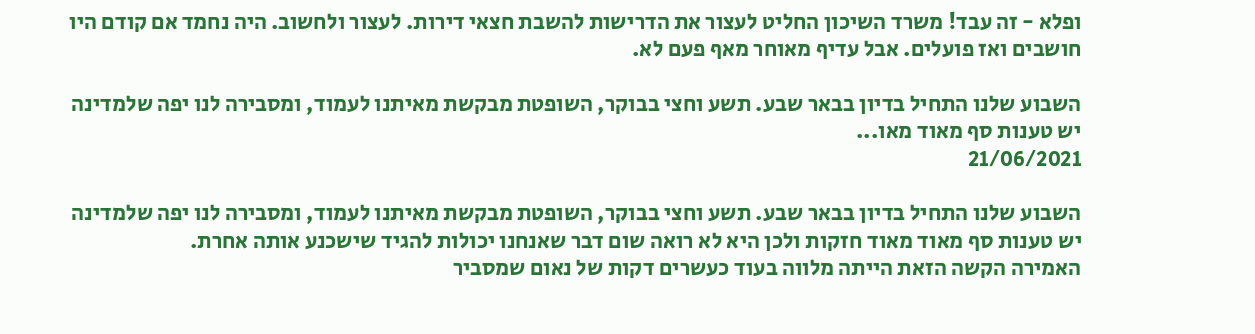ופלא - זה עבד! משרד השיכון החליט לעצור את הדרישות להשבת חצאי דירות. לעצור ולחשוב. היה נחמד אם קודם היו חושבים ואז פועלים. אבל עדיף מאוחר מאף פעם לא.

השבוע שלנו התחיל בדיון בבאר שבע. תשע וחצי בבוקר, השופטת מבקשת מאיתנו לעמוד, ומסבירה לנו יפה שלמדינה יש טענות סף מאוד מאו...
21/06/2021

השבוע שלנו התחיל בדיון בבאר שבע. תשע וחצי בבוקר, השופטת מבקשת מאיתנו לעמוד, ומסבירה לנו יפה שלמדינה יש טענות סף מאוד מאוד חזקות ולכן היא לא רואה שום דבר שאנחנו יכולות להגיד שישכנע אותה אחרת.
האמירה הקשה הזאת הייתה מלווה בעוד כעשרים דקות של נאום שמסביר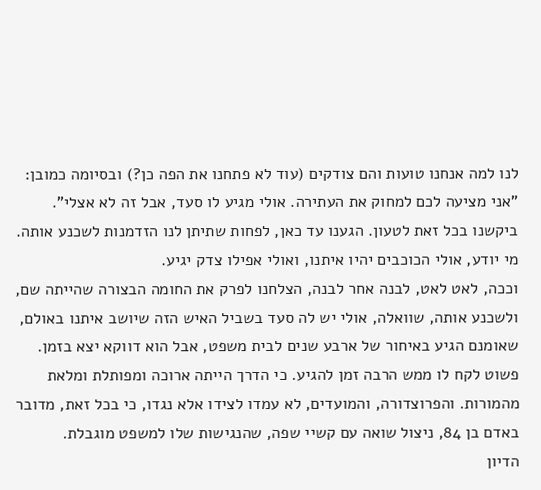לנו למה אנחנו טועות והם צודקים (עוד לא פתחנו את הפה כן?) ובסיומה כמובן: "אני מציעה לכם למחוק את העתירה. אולי מגיע לו סעד, אבל זה לא אצלי".
ביקשנו בכל זאת לטעון. הגענו עד כאן, לפחות שתיתן לנו הזדמנות לשכנע אותה. מי יודע, אולי הכוכבים יהיו איתנו, ואולי אפילו צדק יגיע.
וככה, לאט לאט, לבנה אחר לבנה, הצלחנו לפרק את החומה הבצורה שהייתה שם, ולשכנע אותה, שוואלה, אולי יש לה סעד בשביל האיש הזה שיושב איתנו באולם, שאומנם הגיע באיחור של ארבע שנים לבית משפט, אבל הוא דווקא יצא בזמן. פשוט לקח לו ממש הרבה זמן להגיע. כי הדרך הייתה ארוכה ומפותלת ומלאת מהמורות. והפרוצדורה, והמועדים, לא עמדו לצידו אלא נגדו, כי בכל זאת, מדובר באדם בן 84, ניצול שואה עם קשיי שפה, שהנגישות שלו למשפט מוגבלת.
הדיון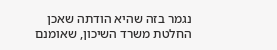נגמר בזה שהיא הודתה שאכן החלטת משרד השיכון, שאומנם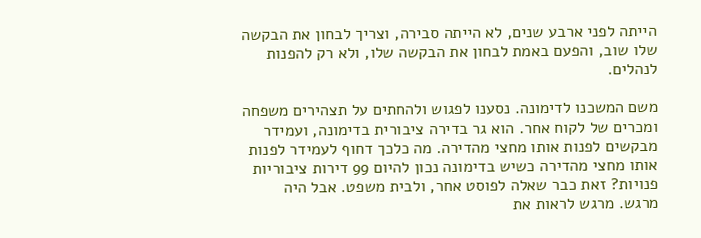הייתה לפני ארבע שנים, לא הייתה סבירה, וצריך לבחון את הבקשה שלו שוב, והפעם באמת לבחון את הבקשה שלו, ולא רק להפנות לנהלים.

משם המשכנו לדימונה. נסענו לפגוש ולהחתים על תצהירים משפחה ומכרים של לקוח אחר. הוא גר בדירה ציבורית בדימונה, ועמידר מבקשים לפנות אותו מחצי מהדירה. מה כלכך דחוף לעמידר לפנות אותו מחצי מהדירה כשיש בדימונה נכון להיום 99 דירות ציבוריות פנויות? זאת כבר שאלה לפוסט אחר, ולבית משפט. אבל היה מרגש. מרגש לראות את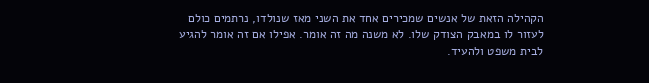הקהילה הזאת של אנשים שמכירים אחד את השני מאז שנולדו, נרתמים כולם לעזור לו במאבק הצודק שלו. לא משנה מה זה אומר. אפילו אם זה אומר להגיע לבית משפט ולהעיד.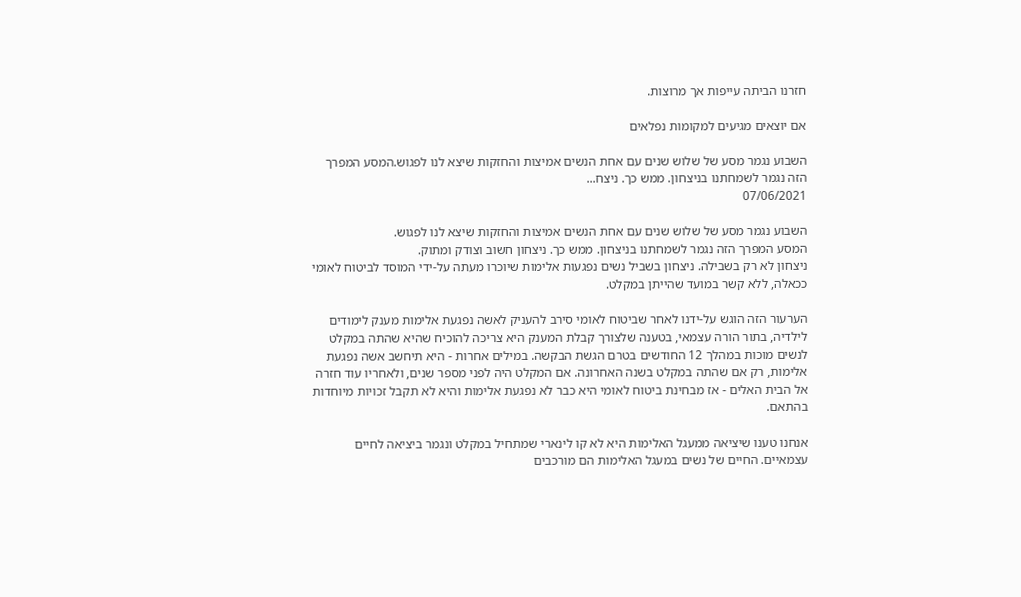חזרנו הביתה עייפות אך מרוצות.

אם יוצאים מגיעים למקומות נפלאים

השבוע נגמר מסע של שלוש שנים עם אחת הנשים אמיצות והחזקות שיצא לנו לפגוש.המסע המפרך הזה נגמר לשמחתנו בניצחון. ממש כך. ניצח...
07/06/2021

השבוע נגמר מסע של שלוש שנים עם אחת הנשים אמיצות והחזקות שיצא לנו לפגוש.
המסע המפרך הזה נגמר לשמחתנו בניצחון. ממש כך. ניצחון חשוב וצודק ומתוק.
ניצחון לא רק בשבילה. ניצחון בשביל נשים נפגעות אלימות שיוכרו מעתה על-ידי המוסד לביטוח לאומי ככאלה, ללא קשר במועד שהייתן במקלט.

הערעור הזה הוגש על-ידנו לאחר שביטוח לאומי סירב להעניק לאשה נפגעת אלימות מענק לימודים לילדיה, בתור הורה עצמאי, בטענה שלצורך קבלת המענק היא צריכה להוכיח שהיא שהתה במקלט לנשים מוכות במהלך 12 החודשים בטרם הגשת הבקשה. במילים אחרות - היא תיחשב אשה נפגעת אלימות, רק אם שהתה במקלט בשנה האחרונה. אם המקלט היה לפני מספר שנים, ולאחריו עוד חזרה אל הבית האלים - אז מבחינת ביטוח לאומי היא כבר לא נפגעת אלימות והיא לא תקבל זכויות מיוחדות בהתאם.

אנחנו טענו שיציאה ממעגל האלימות היא לא קו לינארי שמתחיל במקלט ונגמר ביציאה לחיים עצמאיים. החיים של נשים במעגל האלימות הם מורכבים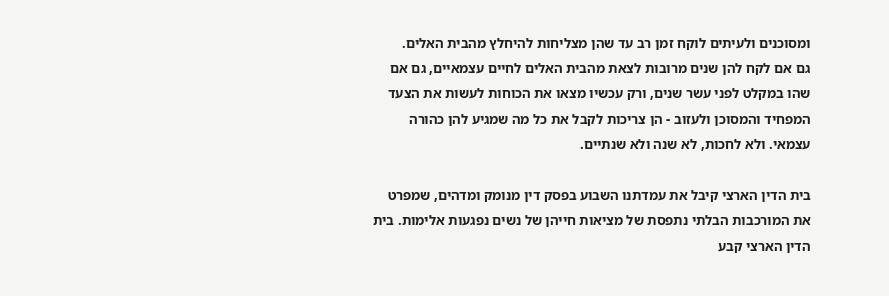ומסוכנים ולעיתים לוקח זמן רב עד שהן מצליחות להיחלץ מהבית האלים.
גם אם לקח להן שנים מרובות לצאת מהבית האלים לחיים עצמאיים, גם אם שהו במקלט לפני עשר שנים, ורק עכשיו מצאו את הכוחות לעשות את הצעד המפחיד והמסוכן ולעזוב - הן צריכות לקבל את כל מה שמגיע להן כהורה עצמאי. ולא לחכות, לא שנה ולא שנתיים.

בית הדין הארצי קיבל את עמדתנו השבוע בפסק דין מנומק ומדהים, שמפרט את המורכבות הבלתי נתפסת של מציאות חייהן של נשים נפגעות אלימות. בית הדין הארצי קבע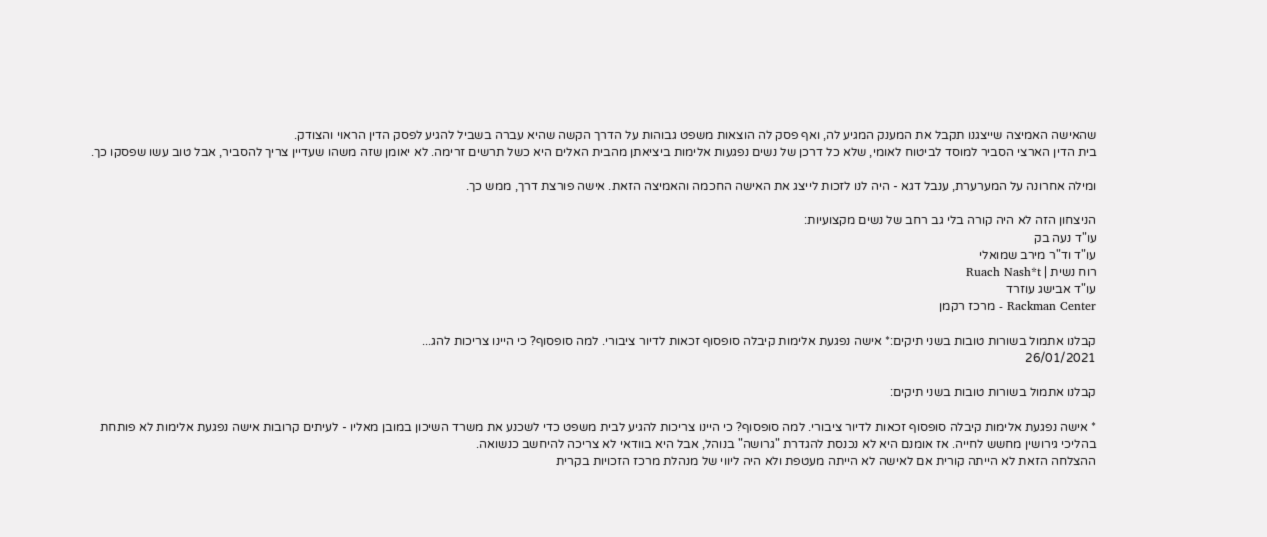שהאישה האמיצה שייצגנו תקבל את המענק המגיע לה, ואף פסק לה הוצאות משפט גבוהות על הדרך הקשה שהיא עברה בשביל להגיע לפסק הדין הראוי והצודק.
בית הדין הארצי הסביר למוסד לביטוח לאומי, שלא כל דרכן של נשים נפגעות אלימות ביציאתן מהבית האלים היא כשל תרשים זרימה. לא יאומן שזה משהו שעדיין צריך להסביר, אבל טוב עשו שפסקו כך.

ומילה אחרונה על המערערת, ענבל דגא - היה לנו לזכות לייצג את האישה החכמה והאמיצה הזאת. אישה פורצת דרך, ממש כך.

הניצחון הזה לא היה קורה בלי גב רחב של נשים מקצועיות:
עו"ד נעה בק
עו"ד וד"ר מירב שמואלי
רוח נשית | Ruach Nash*t
עו"ד אבישג עוזרד
Rackman Center - מרכז רקמן

קבלנו אתמול בשורות טובות בשני תיקים:* אישה נפגעת אלימות קיבלה סופסוף זכאות לדיור ציבורי. למה סופסוף? כי היינו צריכות להג...
26/01/2021

קבלנו אתמול בשורות טובות בשני תיקים:

* אישה נפגעת אלימות קיבלה סופסוף זכאות לדיור ציבורי. למה סופסוף? כי היינו צריכות להגיע לבית משפט כדי לשכנע את משרד השיכון במובן מאליו - לעיתים קרובות אישה נפגעת אלימות לא פותחת בהליכי גירושין מחשש לחייה. אז אומנם היא לא נכנסת להגדרת "גרושה" בנוהל, אבל היא בוודאי לא צריכה להיחשב כנשואה.
ההצלחה הזאת לא הייתה קורית אם לאישה לא הייתה מעטפת ולא היה ליווי של מנהלת מרכז הזכויות בקרית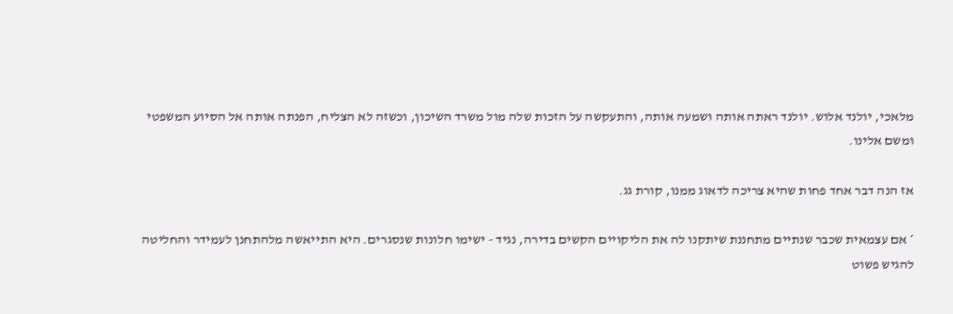מלאכי, יולנד אלוש. יולנד ראתה אותה ושמעה אותה, והתעקשה על הזכות שלה מול משרד השיכון, וכשזה לא הצליח, הפנתה אותה אל הסיוע המשפטי ומשם אלינו.

אז הנה דבר אחד פחות שהיא צריכה לדאוג ממנו, קורת גג.

* אם עצמאית שכבר שנתיים מתחננת שיתקנו לה את הליקויים הקשים בדירה, נגיד - ישימו חלונות שנסגרים. היא התייאשה מלהתחנן לעמידר והחליטה להגיש פשוט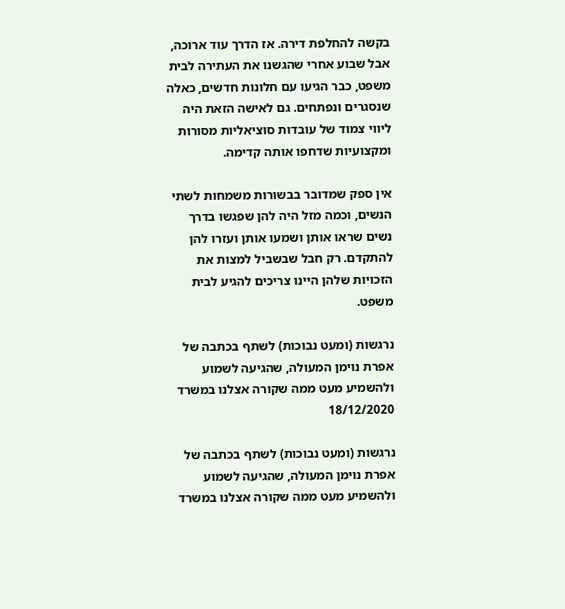בקשה להחלפת דירה. אז הדרך עוד ארוכה, אבל שבוע אחרי שהגשנו את העתירה לבית משפט, כבר הגיעו עם חלונות חדשים, כאלה שנסגרים ונפתחים. גם לאישה הזאת היה ליווי צמוד של עובדות סוציאליות מסורות ומקצועיות שדחפו אותה קדימה.

אין ספק שמדובר בבשורות משמחות לשתי הנשים, וכמה מזל היה להן שפגשו בדרך נשים שראו אותן ושמעו אותן ועזרו להן להתקדם. רק חבל שבשביל למצות את הזכויות שלהן היינו צריכים להגיע לבית משפט.

נרגשות (ומעט נבוכות) לשתף בכתבה של אפרת נוימן המעולה, שהגיעה לשמוע ולהשמיע מעט ממה שקורה אצלנו במשרד
18/12/2020

נרגשות (ומעט נבוכות) לשתף בכתבה של אפרת נוימן המעולה, שהגיעה לשמוע ולהשמיע מעט ממה שקורה אצלנו במשרד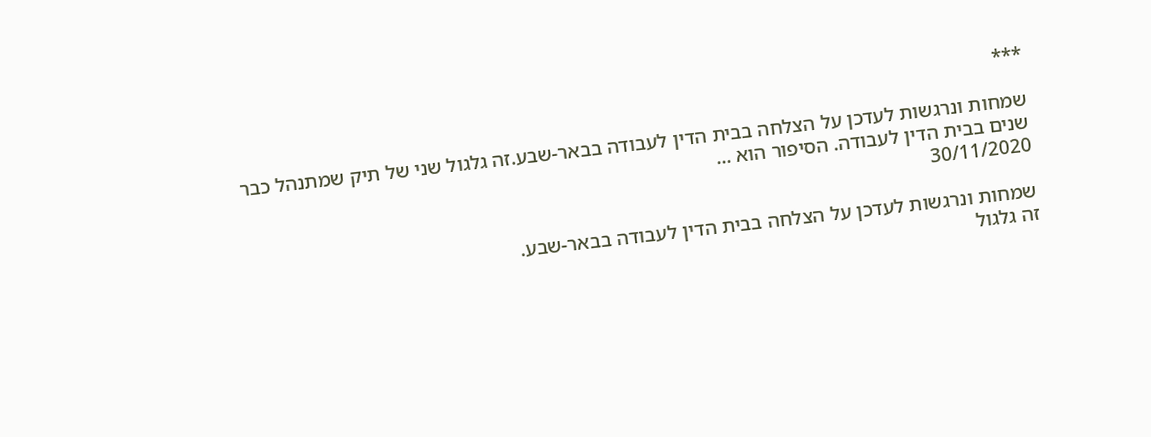***

שמחות ונרגשות לעדכן על הצלחה בבית הדין לעבודה בבאר-שבע.זה גלגול שני של תיק שמתנהל כבר שנים בבית הדין לעבודה. הסיפור הוא ...
30/11/2020

שמחות ונרגשות לעדכן על הצלחה בבית הדין לעבודה בבאר-שבע.
זה גלגול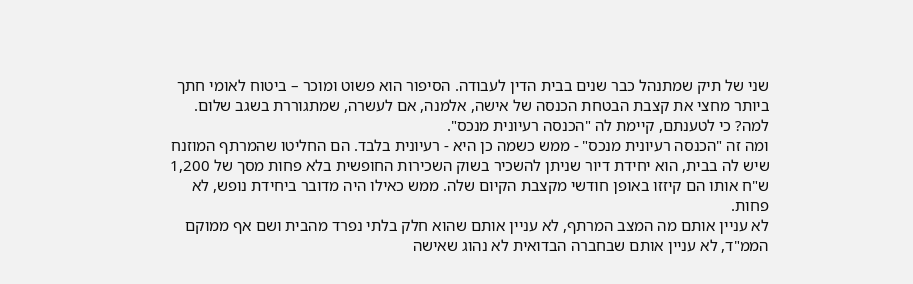שני של תיק שמתנהל כבר שנים בבית הדין לעבודה. הסיפור הוא פשוט ומוכר – ביטוח לאומי חתך ביותר מחצי את קצבת הבטחת הכנסה של אישה, אלמנה, אם לעשרה, שמתגוררת בשגב שלום.
למה? כי לטענתם, קיימת לה "הכנסה רעיונית מנכס".
ומה זה "הכנסה רעיונית מנכס" - ממש כשמה כן היא - רעיונית בלבד. הם החליטו שהמרתף המוזנח שיש לה בבית, הוא יחידת דיור שניתן להשכיר בשוק השכירות החופשית בלא פחות מסך של 1,200 ש"ח אותו הם קיזזו באופן חודשי מקצבת הקיום שלה. ממש כאילו היה מדובר ביחידת נופש, לא פחות.
לא עניין אותם מה המצב המרתף, לא עניין אותם שהוא חלק בלתי נפרד מהבית ושם אף ממוקם הממ"ד, לא עניין אותם שבחברה הבדואית לא נהוג שאישה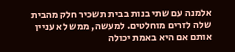אלמנה עם שתי בנות בבית תשכיר חלק מהבית שלה לזרים מוחלטים. למעשה, ממש לא עניין אותם אם היא באמת יכולה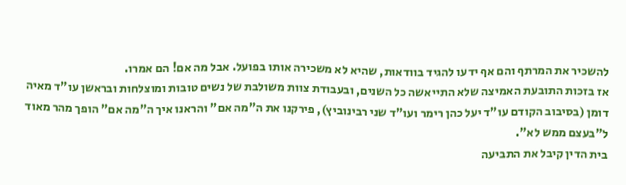להשכיר את המרתף והם אף ידעו להגיד בוודאות, שהיא לא משכירה אותו בפועל. אבל מה אם! הם אמרו.
אז בזכות התובעת האמיצה שלא התייאשה כל השנים, ובעבודת צוות משולבת של נשים טובות ומוצלחות ובראשן עו"ד מאיה דומן (בסיבוב הקודם עו"ד יעל כהן רימר ועו"ד שני רבינוביץ), פירקנו את ה"מה אם" והראנו איך ה"מה אם" הופך מהר מאוד ל"בעצם ממש לא".
בית הדין קיבל את התביעה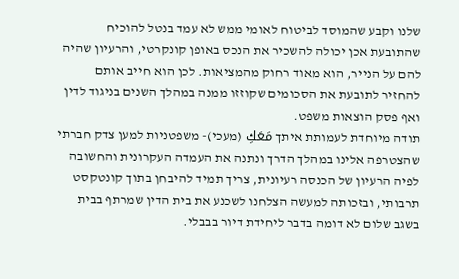שלנו וקבע שהמוסד לביטוח לאומי ממש לא עמד בנטל להוכיח שהתובעת אכן יכולה להשכיר את הנכס באופן קונקרטי, והרעיון שהיה להם על הנייר, הוא מאוד רחוק מהמציאות. לכן הוא חייב אותם להחזיר לתובעת את הסכומים שקוזזו ממנה במהלך השנים בניגוד לדין ואף פסק הוצאות משפט.
תודה מיוחדת לעמותת איתך مَعَكِ (מעכי)- משפטניות למען צדק חברתי שהצטרפה אלינו במהלך הדרך ונתנה את העמדה העקרונית והחשובה לפיה הרעיון של הכנסה רעיונית, צריך תמיד להיבחן בתוך קונטקסט תרבותי, ובזכותה למעשה הצלחנו לשכנע את בית הדין שמרתף בבית בשגב שלום לא דומה בדבר ליחידת דיור בבבלי.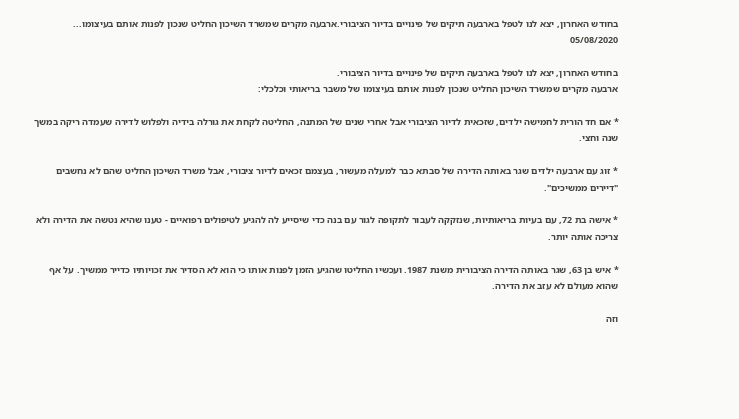בחודש האחרון, יצא לנו לטפל בארבעה תיקים של פינויים בדיור הציבורי.ארבעה מקרים שמשרד השיכון החליט שנכון לפנות אותם בעיצומו...
05/08/2020

בחודש האחרון, יצא לנו לטפל בארבעה תיקים של פינויים בדיור הציבורי.
ארבעה מקרים שמשרד השיכון החליט שנכון לפנות אותם בעיצומו של משבר בריאותי וכלכלי:

* אם חד הורית לחמישה ילדים, שזכאית לדיור הציבורי אבל אחרי שנים של המתנה, החליטה לקחת את גורלה בידיה ולפלוש לדירה שעמדה ריקה במשך שנה וחצי.

* זוג עם ארבעה ילדים שגר באותה הדירה של סבתא כבר למעלה מעשור, בעצמם זכאים לדיור ציבורי, אבל משרד השיכון החליט שהם לא נחשבים "דיירים ממשיכים".

* אישה בת 72, עם בעיות בריאותיות, שנזקקה לעבור לתקופה לגור עם בנה כדי שיסייע לה להגיע לטיפולים רפואיים - טענו שהיא נטשה את הדירה ולא צריכה אותה יותר.

* איש בן 63, שגר באותה הדירה הציבורית משנת 1987. ועכשיו החליטו שהגיע הזמן לפנות אותו כי הוא לא הסדיר את זכויותיו כדייר ממשיך. על אף שהוא מעולם לא עזב את הדירה.

וזה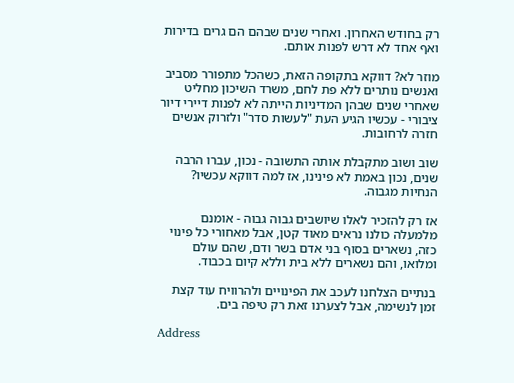רק בחודש האחרון. ואחרי שנים שבהם הם גרים בדירות ואף אחד לא דרש לפנות אותם.

מוזר לא? דווקא בתקופה הזאת, כשהכל מתפורר מסביב ואנשים נותרים ללא פת לחם, משרד השיכון מחליט שאחרי שנים שבהן המדיניות הייתה לא לפנות דיירי דיור ציבורי - עכשיו הגיע העת "לעשות סדר" ולזרוק אנשים חזרה לרחובות.

שוב ושוב מתקבלת אותה התשובה - נכון, עברו הרבה שנים, נכון באמת לא פינינו, אז למה דווקא עכשיו? הנחיות מגבוה.

אז רק להזכיר לאלו שיושבים גבוה גבוה - אומנם מלמעלה כולנו נראים מאוד קטן, אבל מאחורי כל פינוי כזה, נשארים בסוף בני אדם בשר ודם, שהם עולם ומלואו, והם נשארים ללא בית וללא קיום בכבוד.

בנתיים הצלחנו לעכב את הפינויים ולהרוויח עוד קצת זמן לנשימה, אבל לצערנו זאת רק טיפה בים.

Address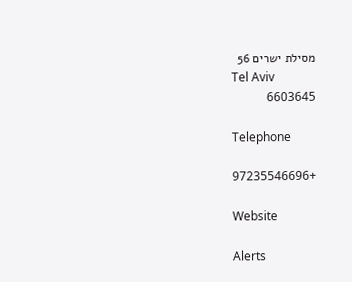מסילת ישרים 56
Tel Aviv
6603645

Telephone

+97235546696

Website

Alerts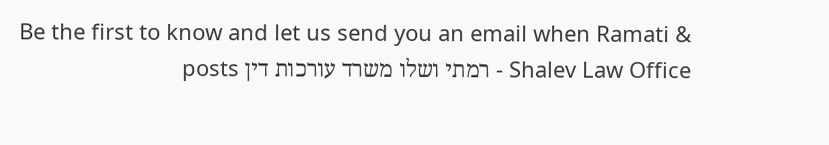Be the first to know and let us send you an email when Ramati & Shalev Law Office - רמתי ושלו משרד עורכות דין posts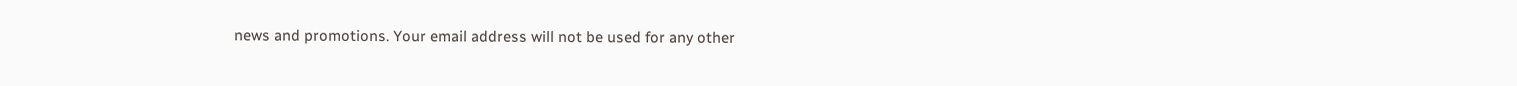news and promotions. Your email address will not be used for any other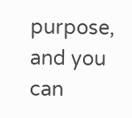purpose, and you can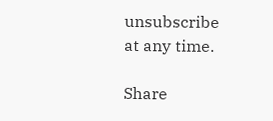unsubscribe at any time.

Share